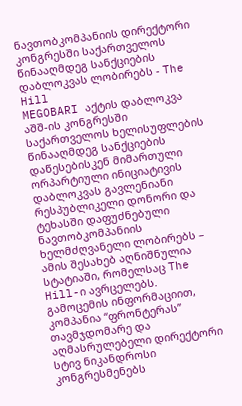ნავთობკომპანიის დირექტორი კონგრესში საქართველოს წინააღმდეგ სანქციების დაბლოკვას ლობირებს - The Hill
MEGOBARI აქტის დაბლოკვა
აშშ-ის კონგრესში საქართველოს ხელისუფლების წინააღმდეგ სანქციების დაწესებისკენ მიმართული ორპარტიული ინიციატივის დაბლოკვას გავლენიანი რესპუბლიკელი დონორი და ტეხასში დაფუძნებული ნავთობკომპანიის ხელმძღვანელი ლობირებს – ამის შესახებ აღნიშნულია სტატიაში, რომელსაც The Hill-ი ავრცელებს.
გამოცემის ინფორმაციით, კომპანია “ფრონტერას” თავმჯდომარე და აღმასრულებელი დირექტორი სტივ ნიკანდროსი კონგრესმენებს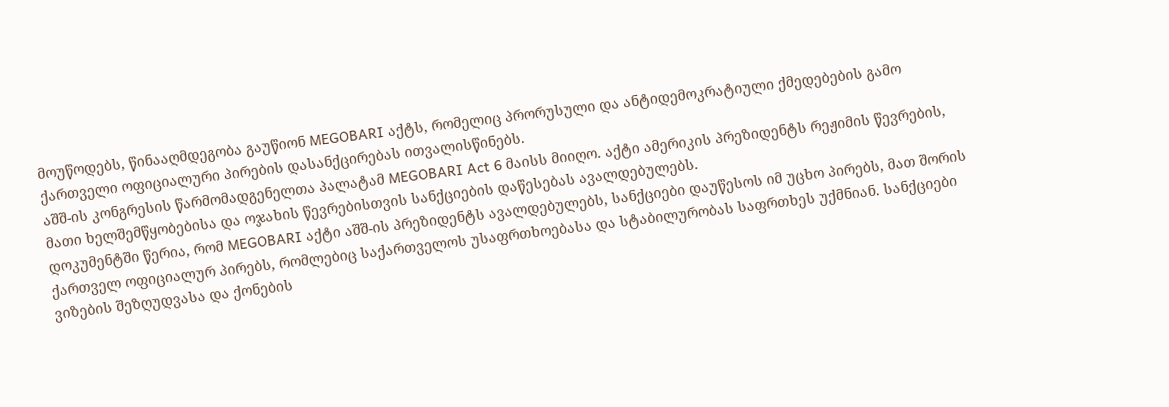მოუწოდებს, წინააღმდეგობა გაუწიონ MEGOBARI აქტს, რომელიც პრორუსული და ანტიდემოკრატიული ქმედებების გამო ქართველი ოფიციალური პირების დასანქცირებას ითვალისწინებს.
აშშ-ის კონგრესის წარმომადგენელთა პალატამ MEGOBARI Act 6 მაისს მიიღო. აქტი ამერიკის პრეზიდენტს რეჟიმის წევრების, მათი ხელშემწყობებისა და ოჯახის წევრებისთვის სანქციების დაწესებას ავალდებულებს.
დოკუმენტში წერია, რომ MEGOBARI აქტი აშშ-ის პრეზიდენტს ავალდებულებს, სანქციები დაუწესოს იმ უცხო პირებს, მათ შორის ქართველ ოფიციალურ პირებს, რომლებიც საქართველოს უსაფრთხოებასა და სტაბილურობას საფრთხეს უქმნიან. სანქციები ვიზების შეზღუდვასა და ქონების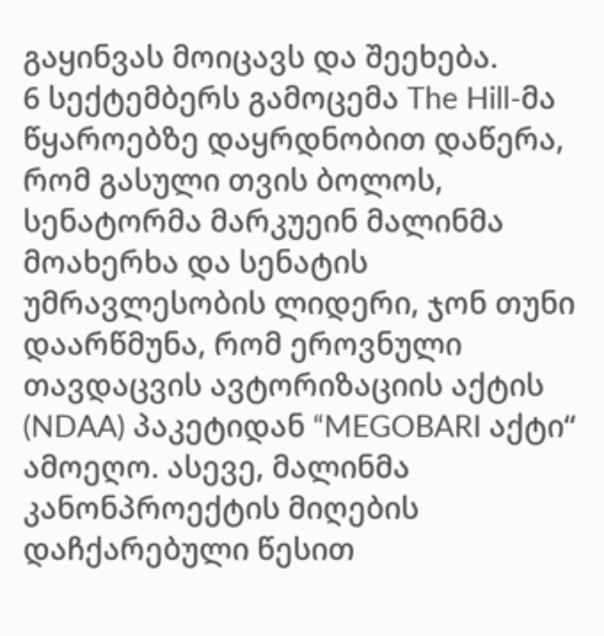გაყინვას მოიცავს და შეეხება.
6 სექტემბერს გამოცემა The Hill-მა წყაროებზე დაყრდნობით დაწერა, რომ გასული თვის ბოლოს, სენატორმა მარკუეინ მალინმა მოახერხა და სენატის უმრავლესობის ლიდერი, ჯონ თუნი დაარწმუნა, რომ ეროვნული თავდაცვის ავტორიზაციის აქტის (NDAA) პაკეტიდან “MEGOBARI აქტი“ ამოეღო. ასევე, მალინმა კანონპროექტის მიღების დაჩქარებული წესით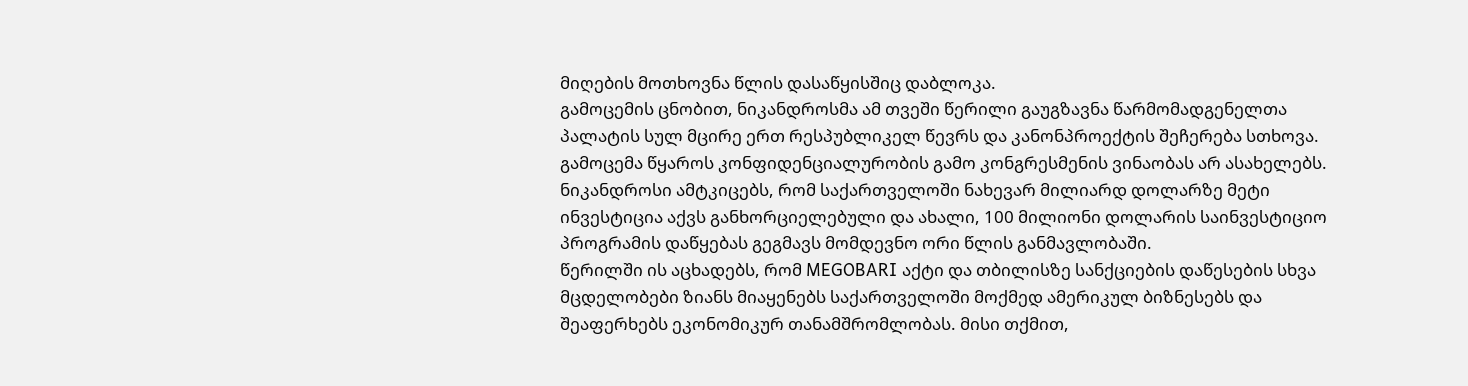მიღების მოთხოვნა წლის დასაწყისშიც დაბლოკა.
გამოცემის ცნობით, ნიკანდროსმა ამ თვეში წერილი გაუგზავნა წარმომადგენელთა პალატის სულ მცირე ერთ რესპუბლიკელ წევრს და კანონპროექტის შეჩერება სთხოვა. გამოცემა წყაროს კონფიდენციალურობის გამო კონგრესმენის ვინაობას არ ასახელებს. ნიკანდროსი ამტკიცებს, რომ საქართველოში ნახევარ მილიარდ დოლარზე მეტი ინვესტიცია აქვს განხორციელებული და ახალი, 100 მილიონი დოლარის საინვესტიციო პროგრამის დაწყებას გეგმავს მომდევნო ორი წლის განმავლობაში.
წერილში ის აცხადებს, რომ MEGOBARI აქტი და თბილისზე სანქციების დაწესების სხვა მცდელობები ზიანს მიაყენებს საქართველოში მოქმედ ამერიკულ ბიზნესებს და შეაფერხებს ეკონომიკურ თანამშრომლობას. მისი თქმით,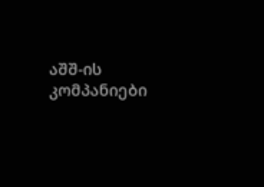აშშ-ის კომპანიები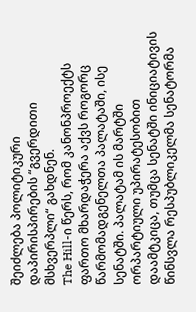შეიძლება პოლიტიკური დაპირისპირების “გვერდითი მსხვერპლი“ გახდნენ.
The Hill-ი წერს, რომ კანონპროექტს ფართო მხარდაჭერა აქვს როგორც წარმომადგენელთა პალატაში, ისე სენატში. პალატამ ის მარტში ორპარტიული უპირატესობით დაამტკიცა, თუმცა სენატში ინიციატივის წინსვლა რესპუბლიკელმა სენატორმა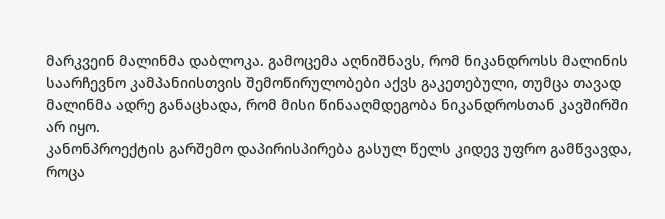მარკვეინ მალინმა დაბლოკა. გამოცემა აღნიშნავს, რომ ნიკანდროსს მალინის საარჩევნო კამპანიისთვის შემოწირულობები აქვს გაკეთებული, თუმცა თავად მალინმა ადრე განაცხადა, რომ მისი წინააღმდეგობა ნიკანდროსთან კავშირში არ იყო.
კანონპროექტის გარშემო დაპირისპირება გასულ წელს კიდევ უფრო გამწვავდა, როცა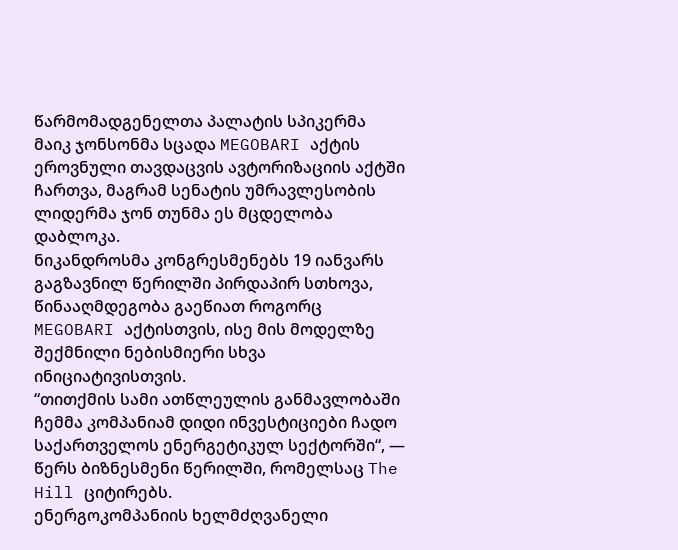წარმომადგენელთა პალატის სპიკერმა მაიკ ჯონსონმა სცადა MEGOBARI აქტის ეროვნული თავდაცვის ავტორიზაციის აქტში ჩართვა, მაგრამ სენატის უმრავლესობის ლიდერმა ჯონ თუნმა ეს მცდელობა დაბლოკა.
ნიკანდროსმა კონგრესმენებს 19 იანვარს გაგზავნილ წერილში პირდაპირ სთხოვა, წინააღმდეგობა გაეწიათ როგორც MEGOBARI აქტისთვის, ისე მის მოდელზე შექმნილი ნებისმიერი სხვა ინიციატივისთვის.
“თითქმის სამი ათწლეულის განმავლობაში ჩემმა კომპანიამ დიდი ინვესტიციები ჩადო საქართველოს ენერგეტიკულ სექტორში“, — წერს ბიზნესმენი წერილში, რომელსაც The Hill ციტირებს.
ენერგოკომპანიის ხელმძღვანელი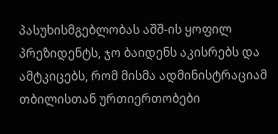პასუხისმგებლობას აშშ-ის ყოფილ პრეზიდენტს, ჯო ბაიდენს აკისრებს და ამტკიცებს, რომ მისმა ადმინისტრაციამ თბილისთან ურთიერთობები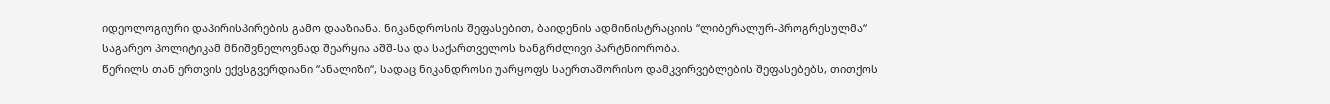იდეოლოგიური დაპირისპირების გამო დააზიანა. ნიკანდროსის შეფასებით, ბაიდენის ადმინისტრაციის “ლიბერალურ-პროგრესულმა“ საგარეო პოლიტიკამ მნიშვნელოვნად შეარყია აშშ-სა და საქართველოს ხანგრძლივი პარტნიორობა.
წერილს თან ერთვის ექვსგვერდიანი “ანალიზი“, სადაც ნიკანდროსი უარყოფს საერთაშორისო დამკვირვებლების შეფასებებს, თითქოს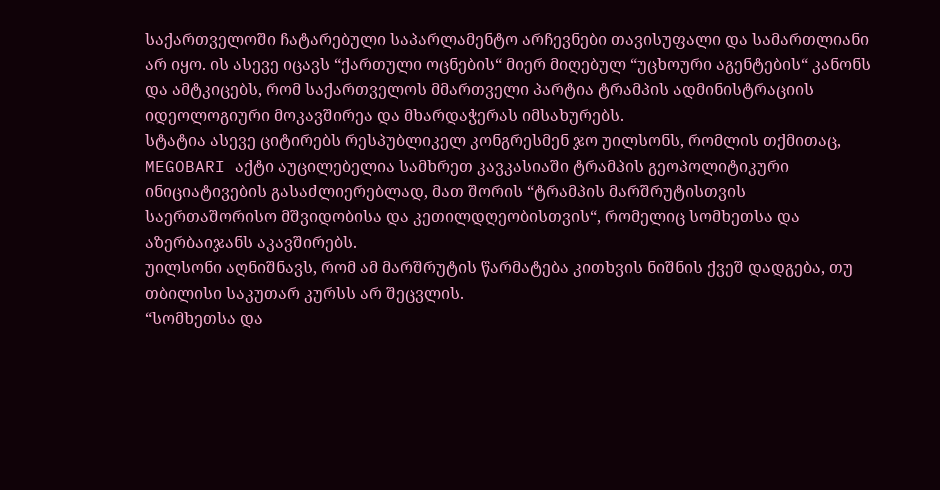საქართველოში ჩატარებული საპარლამენტო არჩევნები თავისუფალი და სამართლიანი არ იყო. ის ასევე იცავს “ქართული ოცნების“ მიერ მიღებულ “უცხოური აგენტების“ კანონს და ამტკიცებს, რომ საქართველოს მმართველი პარტია ტრამპის ადმინისტრაციის იდეოლოგიური მოკავშირეა და მხარდაჭერას იმსახურებს.
სტატია ასევე ციტირებს რესპუბლიკელ კონგრესმენ ჯო უილსონს, რომლის თქმითაც, MEGOBARI აქტი აუცილებელია სამხრეთ კავკასიაში ტრამპის გეოპოლიტიკური ინიციატივების გასაძლიერებლად, მათ შორის “ტრამპის მარშრუტისთვის საერთაშორისო მშვიდობისა და კეთილდღეობისთვის“, რომელიც სომხეთსა და აზერბაიჯანს აკავშირებს.
უილსონი აღნიშნავს, რომ ამ მარშრუტის წარმატება კითხვის ნიშნის ქვეშ დადგება, თუ თბილისი საკუთარ კურსს არ შეცვლის.
“სომხეთსა და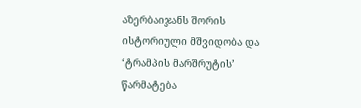აზერბაიჯანს შორის ისტორიული მშვიდობა და ‘ტრამპის მარშრუტის’ წარმატება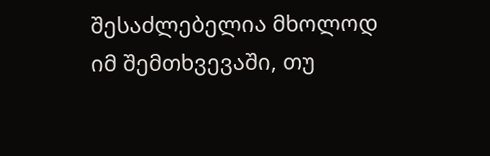შესაძლებელია მხოლოდ იმ შემთხვევაში, თუ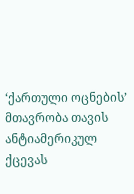‘ქართული ოცნების’ მთავრობა თავის ანტიამერიკულ ქცევას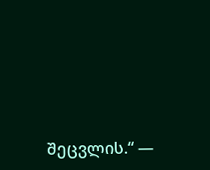შეცვლის.“ —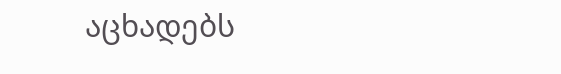აცხადებს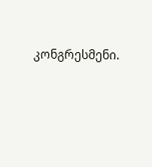კონგრესმენი.